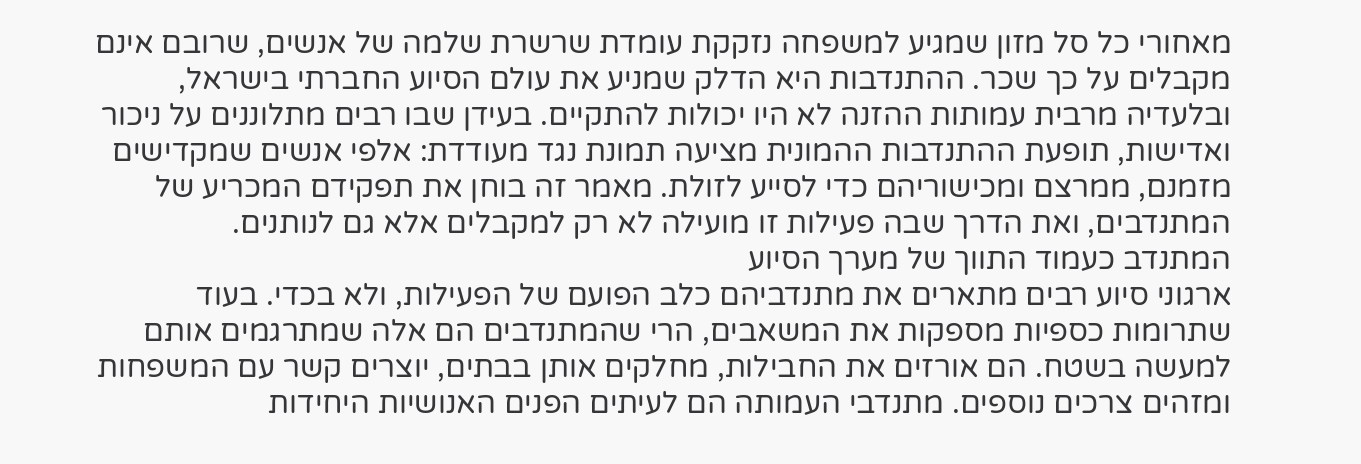מאחורי כל סל מזון שמגיע למשפחה נזקקת עומדת שרשרת שלמה של אנשים, שרובם אינם מקבלים על כך שכר. ההתנדבות היא הדלק שמניע את עולם הסיוע החברתי בישראל, ובלעדיה מרבית עמותות ההזנה לא היו יכולות להתקיים. בעידן שבו רבים מתלוננים על ניכור ואדישות, תופעת ההתנדבות ההמונית מציעה תמונת נגד מעודדת: אלפי אנשים שמקדישים מזמנם, ממרצם ומכישוריהם כדי לסייע לזולת. מאמר זה בוחן את תפקידם המכריע של המתנדבים, ואת הדרך שבה פעילות זו מועילה לא רק למקבלים אלא גם לנותנים.
המתנדב כעמוד התווך של מערך הסיוע
ארגוני סיוע רבים מתארים את מתנדביהם כלב הפועם של הפעילות, ולא בכדי. בעוד שתרומות כספיות מספקות את המשאבים, הרי שהמתנדבים הם אלה שמתרגמים אותם למעשה בשטח. הם אורזים את החבילות, מחלקים אותן בבתים, יוצרים קשר עם המשפחות ומזהים צרכים נוספים. מתנדבי העמותה הם לעיתים הפנים האנושיות היחידות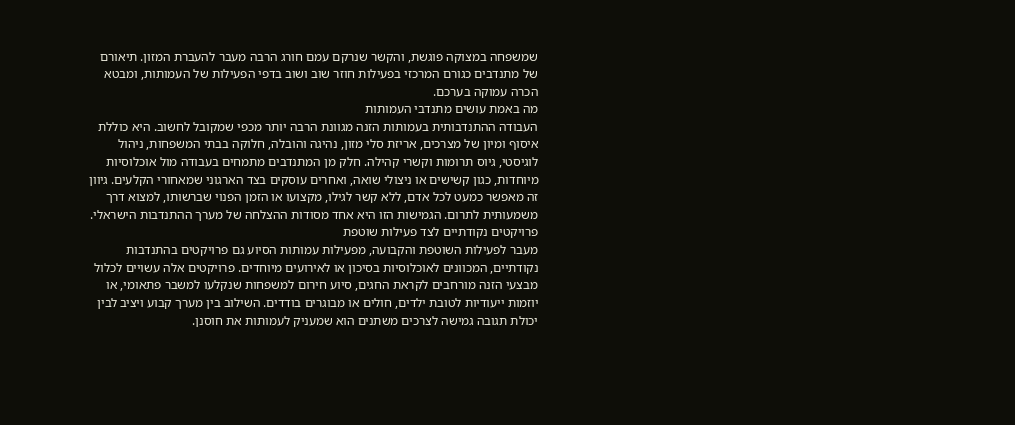שמשפחה במצוקה פוגשת, והקשר שנרקם עמם חורג הרבה מעבר להעברת המזון. תיאורם של מתנדבים כגורם המרכזי בפעילות חוזר שוב ושוב בדפי הפעילות של העמותות, ומבטא הכרה עמוקה בערכם.
מה באמת עושים מתנדבי העמותות
העבודה ההתנדבותית בעמותות הזנה מגוונת הרבה יותר מכפי שמקובל לחשוב. היא כוללת איסוף ומיון של מצרכים, אריזת סלי מזון, נהיגה והובלה, חלוקה בבתי המשפחות, ניהול לוגיסטי, גיוס תרומות וקשרי קהילה. חלק מן המתנדבים מתמחים בעבודה מול אוכלוסיות מיוחדות, כגון קשישים או ניצולי שואה, ואחרים עוסקים בצד הארגוני שמאחורי הקלעים. גיוון זה מאפשר כמעט לכל אדם, ללא קשר לגילו, מקצועו או הזמן הפנוי שברשותו, למצוא דרך משמעותית לתרום. הגמישות הזו היא אחד מסודות ההצלחה של מערך ההתנדבות הישראלי.
פרויקטים נקודתיים לצד פעילות שוטפת
מעבר לפעילות השוטפת והקבועה, מפעילות עמותות הסיוע גם פרויקטים בהתנדבות נקודתיים, המכוונים לאוכלוסיות בסיכון או לאירועים מיוחדים. פרויקטים אלה עשויים לכלול מבצעי הזנה מורחבים לקראת החגים, סיוע חירום למשפחות שנקלעו למשבר פתאומי, או יוזמות ייעודיות לטובת ילדים, חולים או מבוגרים בודדים. השילוב בין מערך קבוע ויציב לבין יכולת תגובה גמישה לצרכים משתנים הוא שמעניק לעמותות את חוסנן.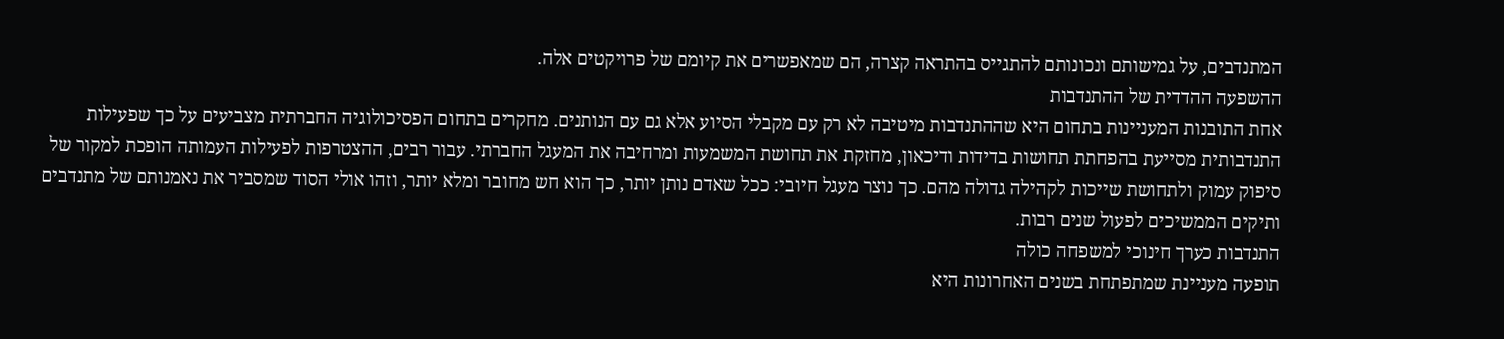המתנדבים, על גמישותם ונכונותם להתגייס בהתראה קצרה, הם שמאפשרים את קיומם של פרויקטים אלה.
ההשפעה ההדדית של ההתנדבות
אחת התובנות המעניינות בתחום היא שההתנדבות מיטיבה לא רק עם מקבלי הסיוע אלא גם עם הנותנים. מחקרים בתחום הפסיכולוגיה החברתית מצביעים על כך שפעילות התנדבותית מסייעת בהפחתת תחושות בדידות ודיכאון, מחזקת את תחושת המשמעות ומרחיבה את המעגל החברתי. עבור רבים, ההצטרפות לפעילות העמותה הופכת למקור של סיפוק עמוק ולתחושת שייכות לקהילה גדולה מהם. כך נוצר מעגל חיובי: ככל שאדם נותן יותר, כך הוא חש מחובר ומלא יותר, וזהו אולי הסוד שמסביר את נאמנותם של מתנדבים ותיקים הממשיכים לפעול שנים רבות.
התנדבות כערך חינוכי למשפחה כולה
תופעה מעניינת שמתפתחת בשנים האחרונות היא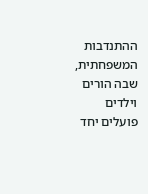ההתנדבות המשפחתית, שבה הורים וילדים פועלים יחד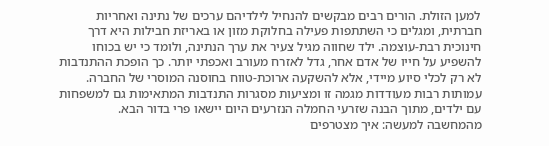למען הזולת. הורים רבים מבקשים להנחיל לילדיהם ערכים של נתינה ואחריות חברתית, ומגלים כי השתתפות פעילה בחלוקת מזון או באריזת חבילות היא דרך חינוכית רבת-עוצמה. ילד שחווה מגיל צעיר את ערך הנתינה, ולומד כי יש בכוחו להשפיע על חייו של אדם אחר, גדל לאזרח מעורב ואכפתי יותר. כך הופכת ההתנדבות לא רק לכלי סיוע מיידי, אלא להשקעה ארוכת-טווח בחוסנה המוסרי של החברה. עמותות רבות מעודדות מגמה זו ומציעות מסגרות התנדבות המתאימות גם למשפחות עם ילדים, מתוך הבנה שזרעי החמלה הנזרעים היום יישאו פרי בדור הבא.
מהמחשבה למעשה: איך מצטרפים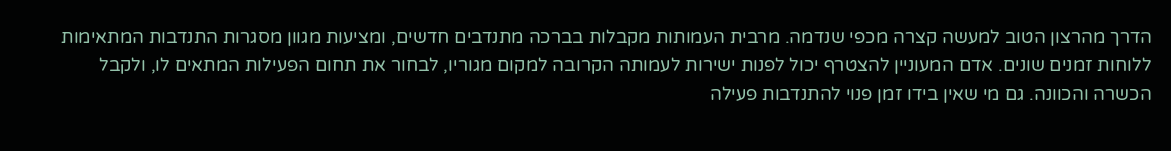הדרך מהרצון הטוב למעשה קצרה מכפי שנדמה. מרבית העמותות מקבלות בברכה מתנדבים חדשים, ומציעות מגוון מסגרות התנדבות המתאימות ללוחות זמנים שונים. אדם המעוניין להצטרף יכול לפנות ישירות לעמותה הקרובה למקום מגוריו, לבחור את תחום הפעילות המתאים לו, ולקבל הכשרה והכוונה. גם מי שאין בידו זמן פנוי להתנדבות פעילה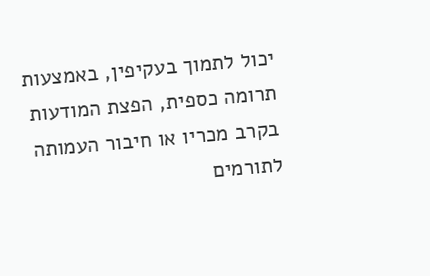יכול לתמוך בעקיפין, באמצעות תרומה כספית, הפצת המודעות בקרב מכריו או חיבור העמותה לתורמים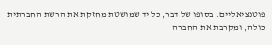פוטנציאליים. בסופו של דבר, כל יד שמושטת מחזקת את הרשת החברתית כולה, ומקרבת את החברה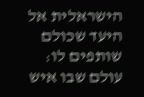הישראלית אל היעד שכולם שותפים לו: עולם שבו איש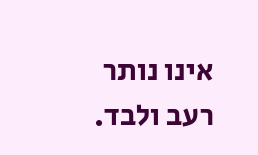אינו נותר רעב ולבד.